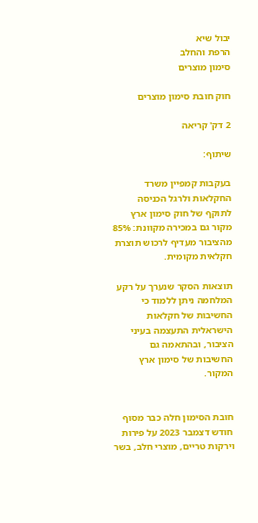יבול שיא
הרפת והחלב
סימון מוצרים

חוק חובת סימון מוצרים

2 דק' קריאה

שיתוף:

בעקבות קמפיין משרד החקלאות ולרגל הכניסה לתוקף של חוק סימון ארץ מקור גם במכירה מקוונת: 85% מהציבור מעדיף לרכוש תוצרת חקלאית מקומית.

תוצאות הסקר שנערך על רקע המלחמה ניתן ללמוד כי החשיבות של חקלאות הישראלית התעצמה בעיני הציבור, ובהתאמה גם החשיבות של סימון ארץ המקור.


חובת הסימון חלה כבר מסוף חודש דצמבר 2023 על פירות וירקות טריים, מוצרי חלב, בשר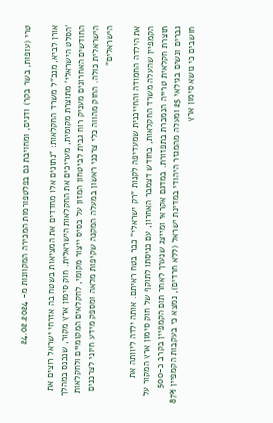טרי (עופות, בשר בקר) ודגים, ומחויבת גם בפלטפורמות המכירה המקוונות מ- 24.02.2024

אורן לביא, מנכ"ל משרד החקלאות: "נתונים אלו מחדדים את המציאות בשטח בה אזרחי ישראל רוצים את 'הסלט הישראלי' מתוצרת מקומית, מעריכים את החקלאות הישראלית. חוק סימון ארץ מקור, שנכנס במהלך החודשים האחרונים מעניק רוח גבית לביטחון המזון על בסיס ייצור מקומי, לחקלאים המקומיים ולחקלאות הישראלית כולה. החוק מהווה כלי צרכני ראשון במעלה המקנה שקיפות מלאה ומספק מידע חיוני לצרכנים הישראלים"

את הילדה החמודה והחייכנית שמעדיפה לקנות "רק ישראלי" כבר בטח ראיתם. אותה ילדה ליוותה את הקמפיין שהעלה משרד החקלאות, בחודש דצמבר האחרון, עם כניסתו לתוקף של חוק סימון ארץ המקור על תוצרת חקלאית טרייה הנמכרת בתפזורת. במדגם אקראי ומייצג שנערך לאחר תום הקמפיין בקרב כ-500 גברים ונשים בגילאי 25 ומעלה מהמגזר היהודי במדינת ישראל (ללא חרדים), נמצא כי בעקבות הקמפיין 87% חושבים כי נושא סימון ארץ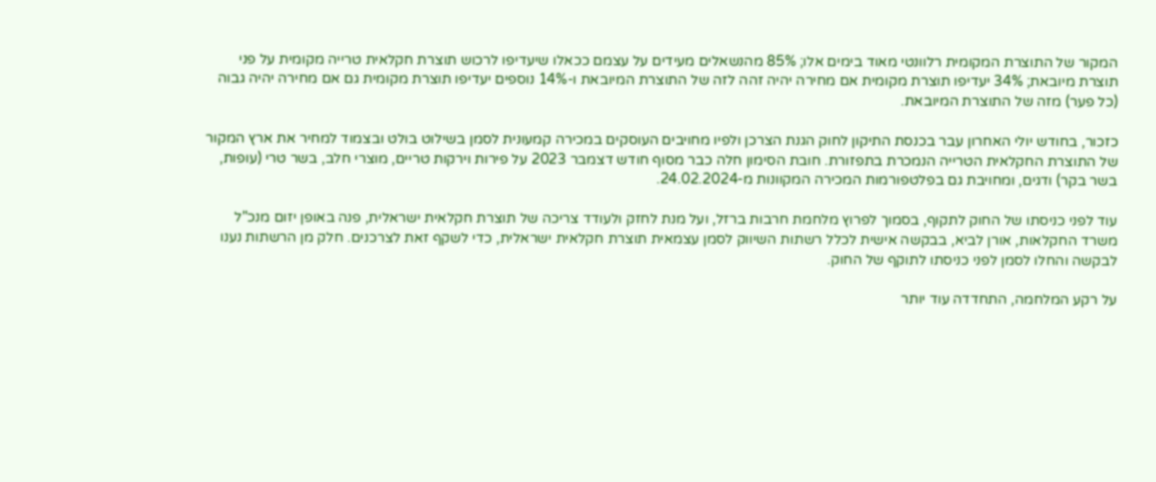המקור של התוצרת המקומית רלוונטי מאוד בימים אלו; 85% מהנשאלים מעידים על עצמם ככאלו שיעדיפו לרכוש תוצרת חקלאית טרייה מקומית על פני תוצרת מיובאת; 34% יעדיפו תוצרת מקומית אם מחירה יהיה זהה לזה של התוצרת המיובאת ו-14% נוספים יעדיפו תוצרת מקומית גם אם מחירה יהיה גבוה (כל פער) מזה של התוצרת המיובאת.

כזכור, בחודש יולי האחרון עבר בכנסת התיקון לחוק הגנת הצרכן ולפיו מחויבים העוסקים במכירה קמעונית לסמן בשילוט בולט ובצמוד למחיר את ארץ המקור של התוצרת החקלאית הטרייה הנמכרת בתפזורת. חובת הסימון חלה כבר מסוף חודש דצמבר 2023 על פירות וירקות טריים, מוצרי חלב, בשר טרי (עופות, בשר בקר) ודגים, ומחויבת גם בפלטפורמות המכירה המקוונות מ-24.02.2024.

עוד לפני כניסתו של החוק לתקוף, בסמוך לפרוץ מלחמת חרבות ברזל, ועל מנת לחזק ולעודד צריכה של תוצרת חקלאית ישראלית, פנה באופן יזום מנכ"ל משרד החקלאות, אורן לביא, בבקשה אישית לכלל רשתות השיווק לסמן עצמאית תוצרת חקלאית ישראלית, כדי לשקף זאת לצרכנים. חלק מן הרשתות נענו לבקשה והחלו לסמן לפני כניסתו לתוקף של החוק.

על רקע המלחמה, התחדדה עוד יותר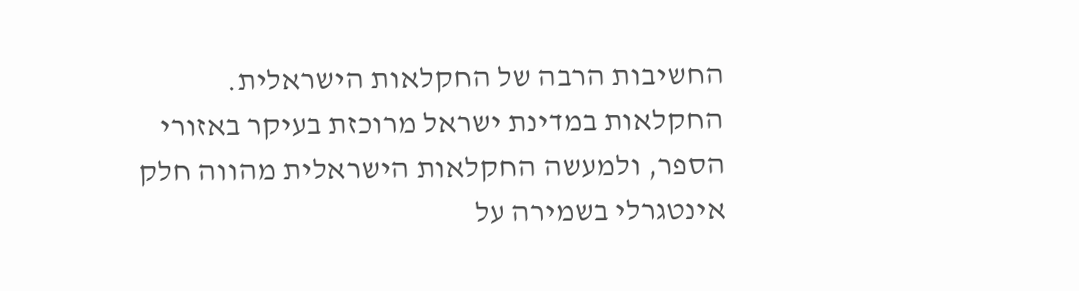החשיבות הרבה של החקלאות הישראלית. החקלאות במדינת ישראל מרוכזת בעיקר באזורי הספר, ולמעשה החקלאות הישראלית מהווה חלק אינטגרלי בשמירה על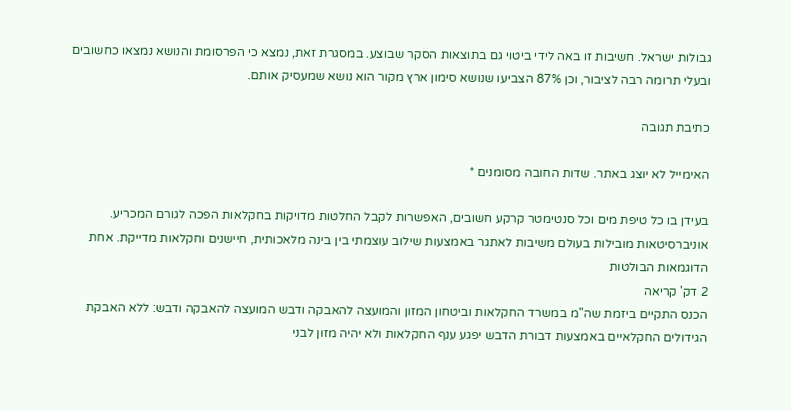גבולות ישראל. חשיבות זו באה לידי ביטוי גם בתוצאות הסקר שבוצע. במסגרת זאת, נמצא כי הפרסומת והנושא נמצאו כחשובים ובעלי תרומה רבה לציבור, וכן 87% הצביעו שנושא סימון ארץ מקור הוא נושא שמעסיק אותם.

כתיבת תגובה

האימייל לא יוצג באתר. שדות החובה מסומנים *

בעידן בו כל טיפת מים וכל סנטימטר קרקע חשובים, האפשרות לקבל החלטות מדויקות בחקלאות הפכה לגורם המכריע. אוניברסיטאות מובילות בעולם משיבות לאתגר באמצעות שילוב עוצמתי בין בינה מלאכותית, חיישנים וחקלאות מדייקת. אחת הדוגמאות הבולטות
2 דק' קריאה
הכנס התקיים ביזמת שה"מ במשרד החקלאות וביטחון המזון והמועצה להאבקה ודבש המועצה להאבקה ודבש: ללא האבקת הגידולים החקלאיים באמצעות דבורת הדבש יפגע ענף החקלאות ולא יהיה מזון לבני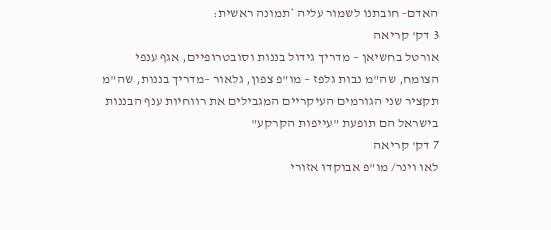האדם- חובתנו לשמור עליה *תמונה ראשית:
3 דק' קריאה
אורטל בחשיאן – מדריך גידול בננות וסובטרופיים, אגף ענפי הצומח, שה"מ נבות גלפז – מו"פ צפון, גלאור –מדריך בננות, שה"מ תקציר שני הגורמים העיקריים המגבילים את רווחיות ענף הבננות בישראל הם תופעת "עייפות הקרקע"
7 דק' קריאה
לאו וינר/ מו"פ אבוקדו אזורי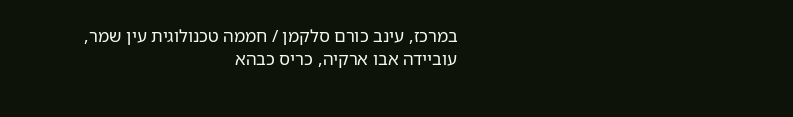במרכז, עינב כורם סלקמן / חממה טכנולוגית עין שמר, עוביידה אבו ארקיה, כריס כבהא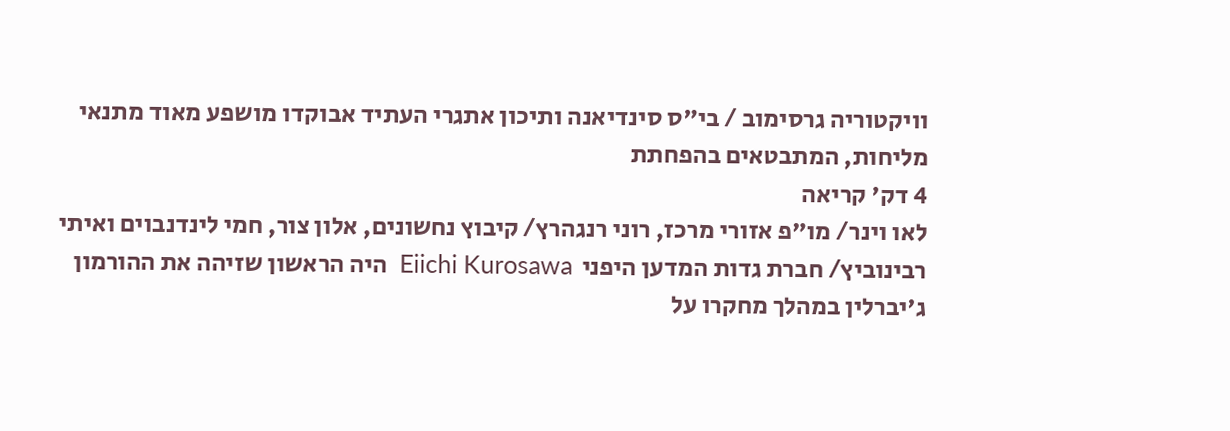וויקטוריה גרסימוב / בי"ס סינדיאנה ותיכון אתגרי העתיד אבוקדו מושפע מאוד מתנאי מליחות, המתבטאים בהפחתת
4 דק' קריאה
לאו וינר/ מו"פ אזורי מרכז, רוני רנגהרץ/ קיבוץ נחשונים, אלון צור, חמי לינדנבוים ואיתי רבינוביץ/ חברת גדות המדען היפני  Eiichi Kurosawa  היה הראשון שזיהה את ההורמון ג'יברלין במהלך מחקרו על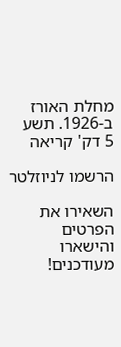מחלת האורז ב-1926. תשע
5 דק' קריאה

הרשמו לניוזלטר

השאירו את הפרטים והישארו מעודכנים!